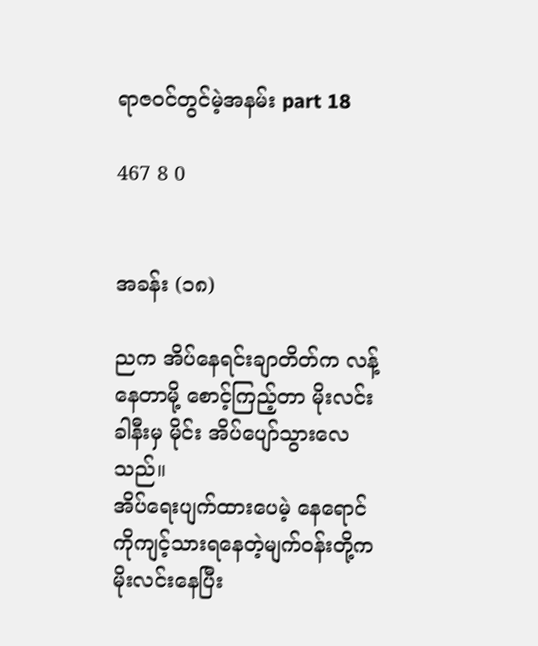ရာဇဝင်တွင်မဲ့အနမ်း part 18

467 8 0


အခန်း (၁၈)

ညက အိပ်နေရင်းချာတိတ်က လန့်နေတာမို့ စောင့်ကြည့်တာ မိုးလင်းခါနီးမှ မိုင်း အိပ်ပျော်သွားလေသည်။
အိပ်ရေးပျက်ထားပေမဲ့ နေရောင်ကိုကျင့်သားရနေတဲ့မျက်ဝန်းတို့က မိုးလင်းနေပြီး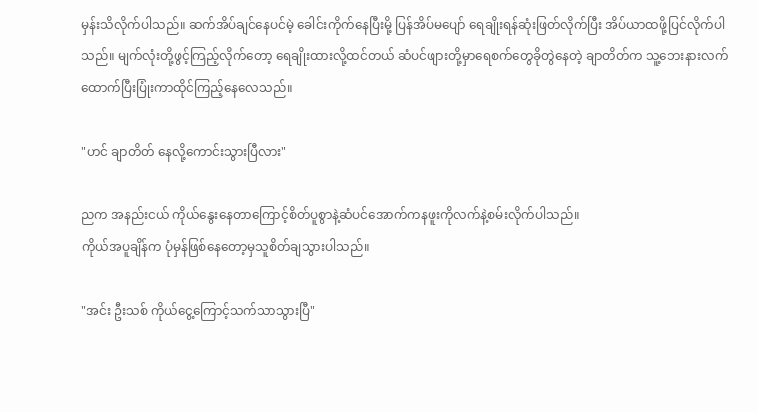မှန်းသိလိုက်ပါသည်။ ဆက်အိပ်ချင်နေပင်မဲ့ ခေါင်းကိုက်နေပြီးမို့ ပြန်အိပ်မပျော် ရေချိုးရန်ဆုံးဖြတ်လိုက်ပြီး အိပ်ယာထဖို့ပြင်လိုက်ပါသည်။ မျက်လုံးတို့ဖွင့်ကြည့်လိုက်တော့ ရေချိုးထားလို့ထင်တယ် ဆံပင်ဖျားတို့မှာရေစက်တွေခိုတွဲနေတဲ့ ချာတိတ်က သူ့ဘေးနားလက်ထောက်ပြီးပြုံးကာထိုင်ကြည့်နေလေသည်။

"ဟင် ချာတိတ် နေလို့ကောင်းသွားပြီလား"

ညက အနည်းငယ် ကိုယ်နွေးနေတာကြောင့်စိတ်ပူစွာနဲ့ဆံပင်အောက်ကနဖူးကိုလက်နဲ့စမ်းလိုက်ပါသည်။
ကိုယ်အပူချိန်က ပုံမှန်ဖြစ်နေတော့မှသူစိတ်ချသွားပါသည်။

"အင်း ဦးသစ် ကိုယ်ငွေ့ကြောင့်သက်သာသွားပြီ"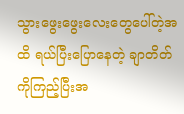သွားဖွေးဖွေးလေးတွေပေါ်တဲ့အထိ ရယ်ပြီးပြောနေတဲ့ ချာတိတ်ကိုကြည့်ပြီးအ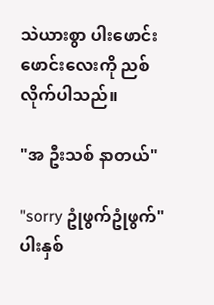သဲယားစွာ ပါးဖောင်းဖောင်းလေးကို ညစ်လိုက်ပါသည်။

"အ ဦးသစ် နာတယ်"

"sorry ဥုံဖွက်ဥုံဖွက်" ပါးနှစ်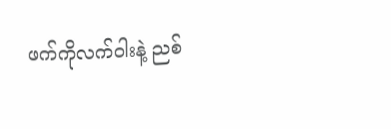ဖက်ကိုလက်ဝါးနဲ့ ညစ်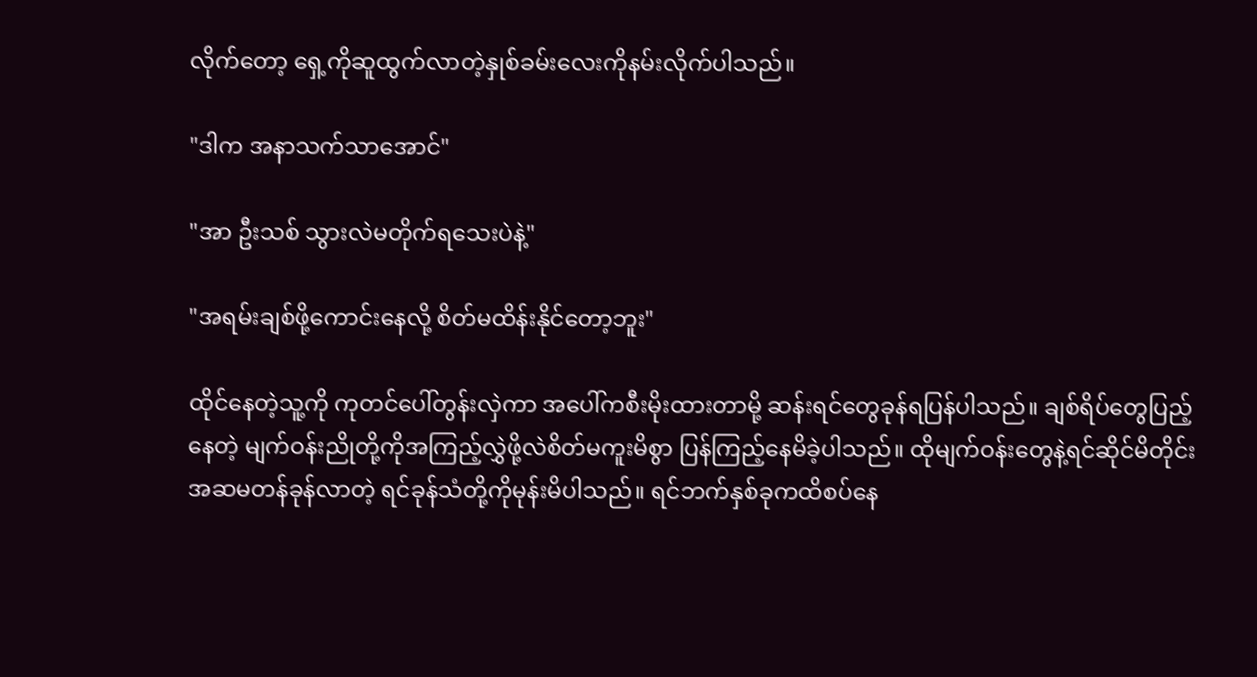လိုက်တော့ ရှေ့ကိုဆူထွက်လာတဲ့နှုစ်ခမ်းလေးကိုနမ်းလိုက်ပါသည်။

"ဒါက အနာသက်သာအောင်"

"အာ ဦးသစ် သွားလဲမတိုက်ရသေးပဲနဲ့"

"အရမ်းချစ်ဖို့ကောင်းနေလို့ စိတ်မထိန်းနိုင်တော့ဘူး"

ထိုင်နေတဲ့သူ့ကို ကုတင်ပေါ်တွန်းလှဲကာ အပေါ်ကစီးမိုးထားတာမို့ ဆန်းရင်တွေခုန်ရပြန်ပါသည်။ ချစ်ရိပ်တွေပြည့်နေတဲ့ မျက်ဝန်းညိုတို့ကိုအကြည့်လွှဲဖို့လဲစိတ်မကူးမိစွာ ပြန်ကြည့်နေမိခဲ့ပါသည်။ ထိုမျက်ဝန်းတွေနဲ့ရင်ဆိုင်မိတိုင်း အဆမတန်ခုန်လာတဲ့ ရင်ခုန်သံတို့ကိုမုန်းမိပါသည်။ ရင်ဘက်နှစ်ခုကထိစပ်နေ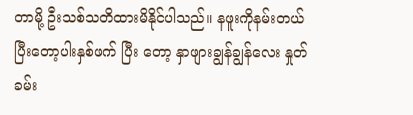တာမို့ ဦးသစ်သတိထားမိနိုင်ပါသည်။ နဖူးကိုနမ်းတယ်ပြီးတော့ပါးနှစ်ဖက် ပြီး တော့ နှာဖျားချွန်ချွန်လေး နှုတ်ခမ်း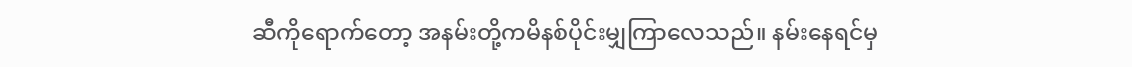ဆီကိုရောက်တော့ အနမ်းတို့ကမိနစ်ပိုင်းမျှကြာလေသည်။ နမ်းနေရင်မှ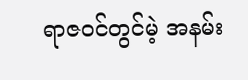ရာဇဝင်တွင်မဲ့ အနမ်း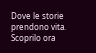Dove le storie prendono vita. Scoprilo ora